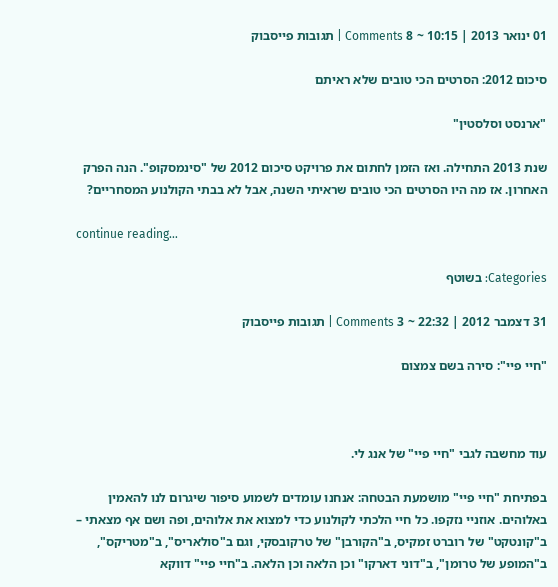01 ינואר 2013 | 10:15 ~ 8 Comments | תגובות פייסבוק

סיכום 2012: הסרטים הכי טובים שלא ראיתם

"ארנסט וסלסטין"

שנת 2013 התחילה. ואז הזמן לחתום את פרויקט סיכום 2012 של "סינמסקופ". הנה הפרק האחרון. אז מה היו הסרטים הכי טובים שראיתי השנה, אבל לא בבתי הקולנוע המסחריים?

continue reading…

Categories: בשוטף

31 דצמבר 2012 | 22:32 ~ 3 Comments | תגובות פייסבוק

"חיי פיי": סירה בשם צמצום



עוד מחשבה לגבי "חיי פיי" של אנג לי.

בפתיחת "חיי פיי" מושמעת הבטחה: אנחנו עומדים לשמוע סיפור שיגרום לנו להאמין באלוהים. אוזניי נזקפו. כל חיי הלכתי לקולנוע כדי למצוא את אלוהים, ופה ושם אף מצאתי – ב"קונטקט" של רוברט זמקיס, ב"הקורבן" של טרקובסקי, וגם ב"סולאריס", ב"מטריקס", ב"המופע של טרומן", ב"דוני דארקו" וכן הלאה וכן הלאה. ב"חיי פיי" דווקא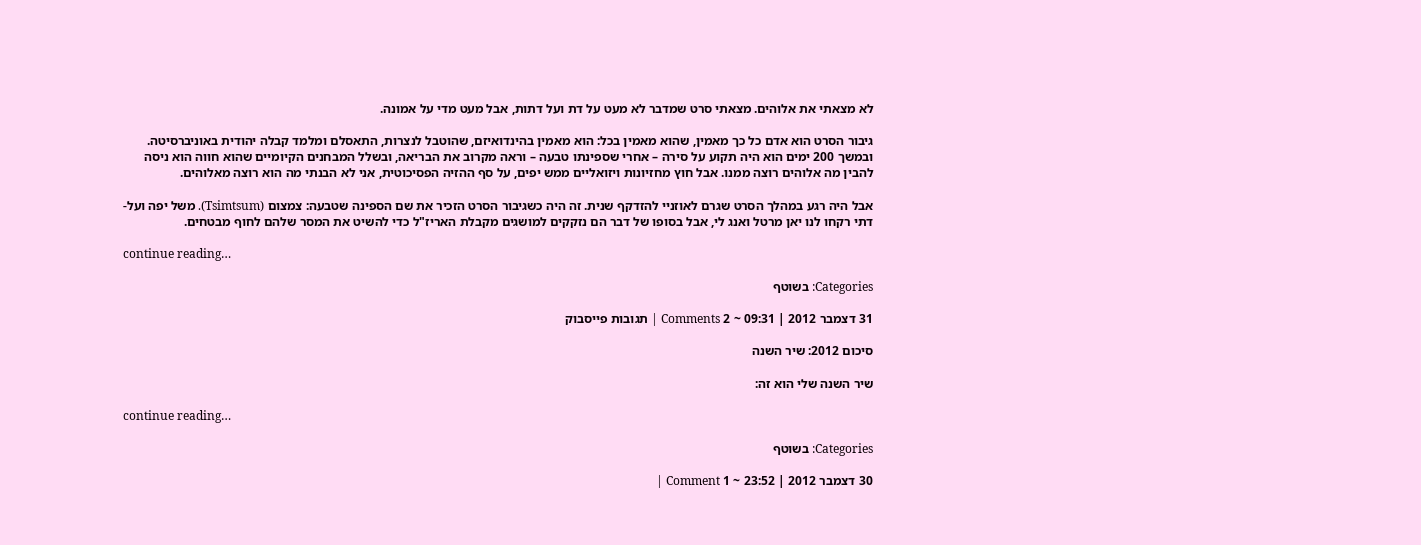לא מצאתי את אלוהים. מצאתי סרט שמדבר לא מעט על דת ועל דתות, אבל מעט מדי על אמונה.

גיבור הסרט הוא אדם כל כך מאמין, שהוא מאמין בכל: הוא מאמין בהינדואיזם, שהוטבל לנצרות, התאסלם ומלמד קבלה יהודית באוניברסיטה. ובמשך 200 ימים הוא היה תקוע על סירה – אחרי שספינתו טבעה – וראה מקרוב את הבריאה, ובשלל המבחנים הקיומיים שהוא חווה הוא ניסה להבין מה אלוהים רוצה ממנו. אבל חוץ מחזיונות ויזואליים ממש יפים, על סף ההזיה הפסיכוטית, אני לא הבנתי מה הוא רוצה מאלוהים.

אבל היה רגע במהלך הסרט שגרם לאוזניי להזדקף שנית. זה היה כשגיבור הסרט הזכיר את שם הספינה שטבעה: צמצום (Tsimtsum). משל יפה ועל-דתי רקחו לנו יאן מרטל ואנג לי, אבל בסופו של דבר הם נזקקים למושגים מקבלת האריז"ל כדי להשיט את המסר שלהם לחוף מבטחים.

continue reading…

Categories: בשוטף

31 דצמבר 2012 | 09:31 ~ 2 Comments | תגובות פייסבוק

סיכום 2012: שיר השנה

שיר השנה שלי הוא זה:

continue reading…

Categories: בשוטף

30 דצמבר 2012 | 23:52 ~ 1 Comment |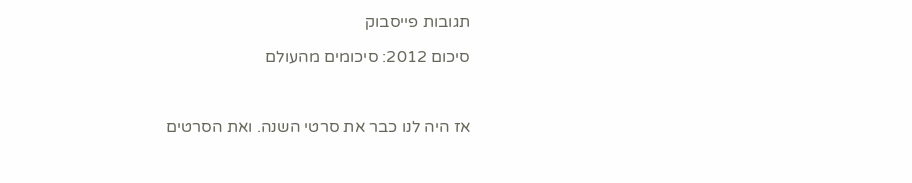תגובות פייסבוק

סיכום 2012: סיכומים מהעולם



אז היה לנו כבר את סרטי השנה. ואת הסרטים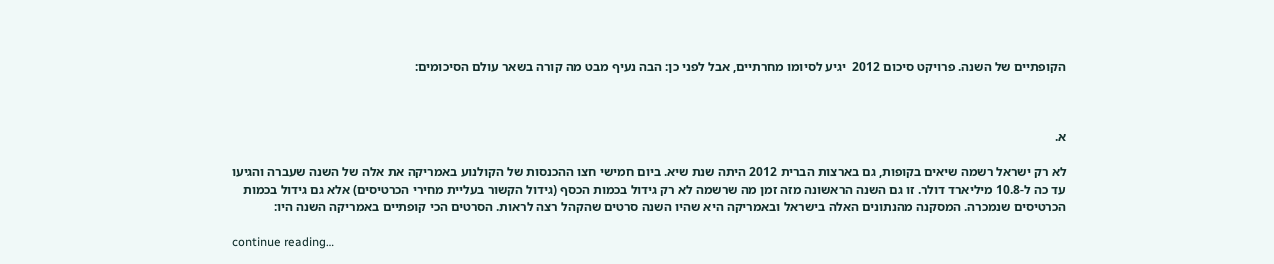הקופתיים של השנה. פרויקט סיכום 2012  יגיע לסיומו מחרתיים, אבל לפני כן: הבה נעיף מבט מה קורה בשאר עולם הסיכומים:



א.

לא רק ישראל רשמה שיאים בקופות, גם בארצות הברית 2012 היתה שנת שיא. ביום חמישי חצו ההכנסות של הקולנוע באמריקה את אלה של השנה שעברה והגיעו עד כה ל-10.8 מיליארד דולר. זו גם השנה הראשונה מזה זמן מה שרשמה לא רק גידול בכמות הכסף (גידול הקשור בעליית מחירי הכרטיסים) אלא גם גידול בכמות הכרטיסים שנמכרה. המסקנה מהנתונים האלה בישראל ובאמריקה היא שהיו השנה סרטים שהקהל רצה לראות. הסרטים הכי קופתיים באמריקה השנה היו:

continue reading…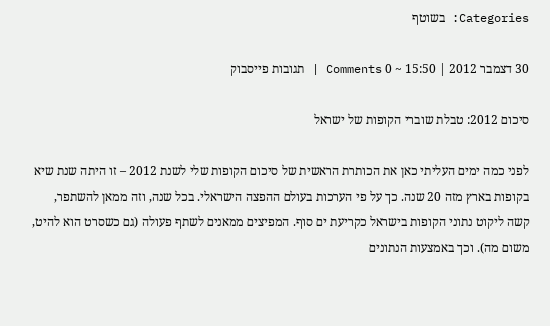Categories: בשוטף

30 דצמבר 2012 | 15:50 ~ 0 Comments | תגובות פייסבוק

סיכום 2012: טבלת שוברי הקופות של ישראל

לפני כמה ימים העליתי כאן את הכותרת הראשית של סיכום הקופות שלי לשנת 2012 – זו היתה שנת שיא בקופות בארץ מזה 20 שנה. כך על פי הערכות בעולם ההפצה הישראלי. בכל שנה, וזה ממאן להשתפר, קשה ליקוט נתוני הקופות בישראל כקריעת ים סוף. המפיצים ממאנים לשתף פעולה (גם כשסרט הוא להיט, משום מה). וכך באמצעות הנתונים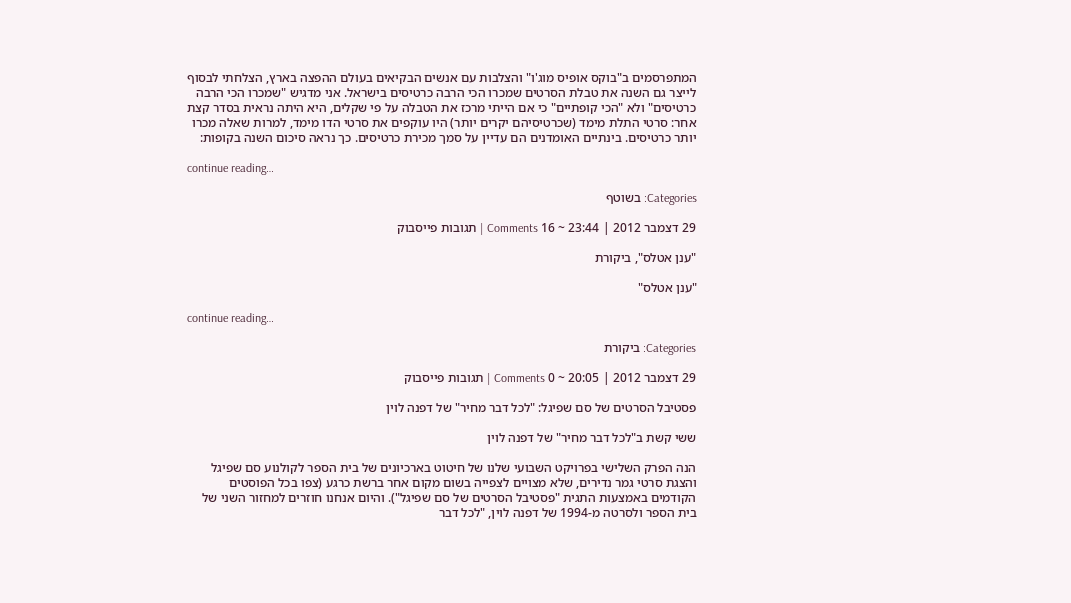המתפרסמים ב"בוקס אופיס מוג'ו" והצלבות עם אנשים הבקיאים בעולם ההפצה בארץ, הצלחתי לבסוף לייצר גם השנה את טבלת הסרטים שמכרו הכי הרבה כרטיסים בישראל. אני מדגיש "שמכרו הכי הרבה כרטיסים" ולא "הכי קופתיים" כי אם הייתי מרכז את הטבלה על פי שקלים, היא היתה נראית בסדר קצת אחר: סרטי התלת מימד (שכרטיסיהם יקרים יותר) היו עוקפים את סרטי הדו מימד, למרות שאלה מכרו יותר כרטיסים. בינתיים האומדנים הם עדיין על סמך מכירת כרטיסים. כך נראה סיכום השנה בקופות:

continue reading…

Categories: בשוטף

29 דצמבר 2012 | 23:44 ~ 16 Comments | תגובות פייסבוק

"ענן אטלס", ביקורת

"ענן אטלס"

continue reading…

Categories: ביקורת

29 דצמבר 2012 | 20:05 ~ 0 Comments | תגובות פייסבוק

פסטיבל הסרטים של סם שפיגל: "לכל דבר מחיר" של דפנה לוין

ששי קשת ב"לכל דבר מחיר" של דפנה לוין

הנה הפרק השלישי בפרויקט השבועי שלנו של חיטוט בארכיונים של בית הספר לקולנוע סם שפיגל והצגת סרטי גמר נדירים, שלא מצויים לצפייה בשום מקום אחר ברשת כרגע (צפו בכל הפוסטים הקודמים באמצעות התגית "פסטיבל הסרטים של סם שפיגל"). והיום אנחנו חוזרים למחזור השני של בית הספר ולסרטה מ-1994 של דפנה לוין, "לכל דבר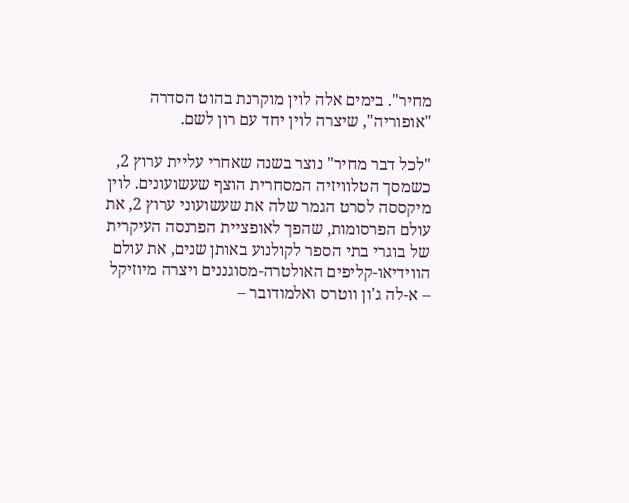מחיר". בימים אלה לוין מוקרנת בהוט הסדרה "אופוריה", שיצרה לוין יחד עם רון לשם.

"לכל דבר מחיר" נוצר בשנה שאחרי עליית ערוץ 2, כשמסך הטלוויזיה המסחרית הוצף שעשועונים. לוין מיקססה לסרט הגמר שלה את שעשועוני ערוץ 2, את עולם הפרסומות, שהפך לאופציית הפרנסה העיקרית של בוגרי בתי הספר לקולנוע באותן שנים, את עולם הווידיאו-קליפים האולטרה-מסוגננים ויצרה מיוזיקל – א-לה ג'ון ווטרס ואלמודובר –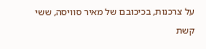על צרכנות, בכיכובם של מאיר סוויסה, ששי קשת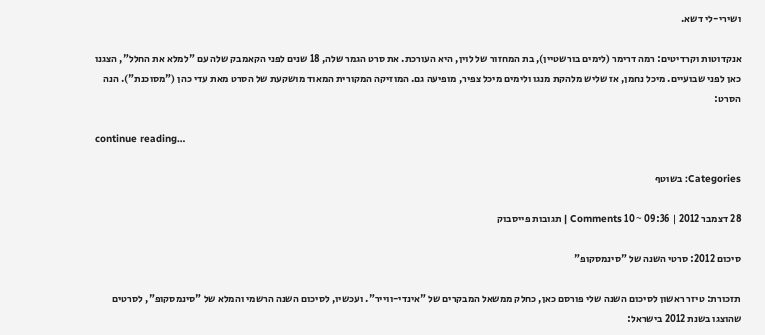ושירי-לי דשא.

אנקדוטות וקרדיטים: רמה דרימר (לימים בורשטיין), בת המחזור של לוין, היא העורכת. את סרט הגמר שלה, 18 שנים לפני הקאמבק שלה עם "למלא את החלל", הצגנו כאן לפני שבועיים. מיכל נחמן, אז שליש מלהקת מנגו ולימים מיכל צפיר, מופיעה גם. המוזיקה המקורית המאוד מושקעת של הסרט מאת עדי כהן ("מסוכנת"). הנה הסרט:

continue reading…

Categories: בשוטף

28 דצמבר 2012 | 09:36 ~ 10 Comments | תגובות פייסבוק

סיכום 2012: סרטי השנה של "סינמסקופ"

תזכורת: טיזר ראשון לסיכום השנה שלי פורסם כאן, כחלק ממשאל המבקרים של "אינדי-ווייר". ועכשיו, לסיכום השנה הרשמי והמלא של "סינמסקופ", לסרטים שהוצגו בשנת 2012 בישראל: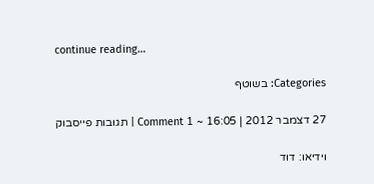continue reading…

Categories: בשוטף

27 דצמבר 2012 | 16:05 ~ 1 Comment | תגובות פייסבוק

וידיאו: דוד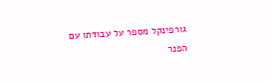גורפינקל מספר על עבודתו עם הפנר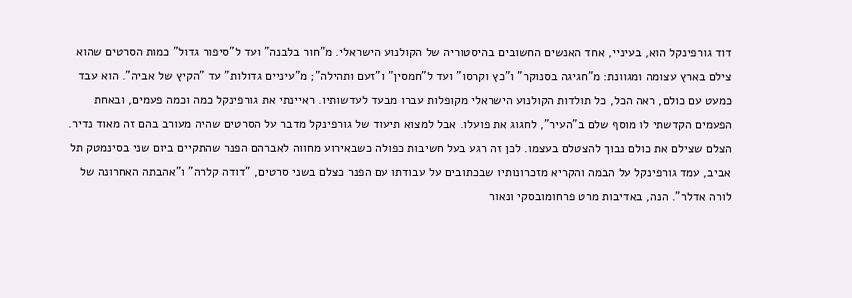דוד גורפינקל הוא, בעיניי, אחד האנשים החשובים בהיסטוריה של הקולנוע הישראלי. מ"חור בלבנה" ועד ל"סיפור גדול" כמות הסרטים שהוא צילם בארץ עצומה ומגוונת: מ"חגיגה בסנוקר" ו"כץ וקרסו" ועד ל"חמסין" ו"זעם ותהילה"; מ"עיניים גדולות" עד "הקיץ של אביה". הוא עבד כמעט עם כולם, ראה הכל, כל תולדות הקולנוע הישראלי מקופלות עברו מבעד לעדשותיו. ראיינתי את גורפינקל כמה וכמה פעמים, ובאחת הפעמים הקדשתי לו מוסף שלם ב"העיר", לחגוג את פועלו. אבל למצוא תיעוד של גורפינקל מדבר על הסרטים שהיה מעורב בהם זה מאוד נדיר. הצלם שצילם את כולם נבוך להצטלם בעצמו. לכן זה רגע בעל חשיבות כפולה כשבאירוע מחווה לאברהם הפנר שהתקיים ביום שני בסינמטק תל אביב, עמד גורפינקל על הבמה והקריא מזכרונותיו שבכתובים על עבודתו עם הפנר כצלם בשני סרטים, "דודה קלרה" ו"אהבתה האחרונה של לורה אדלר". הנה, באדיבות מרט פרחומובסקי ונאור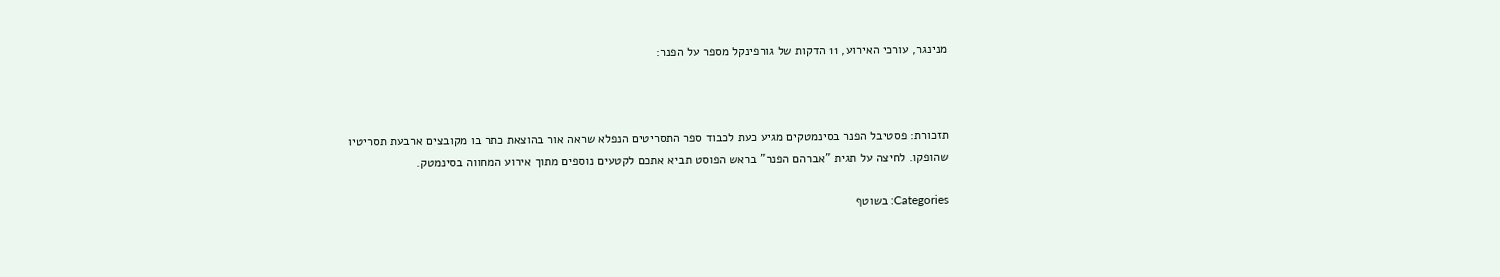מנינגר, עורכי האירוע, 11 הדקות של גורפינקל מספר על הפנר:



תזכורת: פסטיבל הפנר בסינמטקים מגיע כעת לכבוד ספר התסריטים הנפלא שראה אור בהוצאת כתר בו מקובצים ארבעת תסריטיו שהופקו. לחיצה על תגית "אברהם הפנר" בראש הפוסט תביא אתכם לקטעים נוספים מתוך אירוע המחווה בסינמטק.

Categories: בשוטף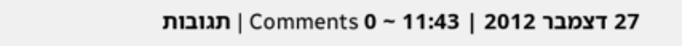27 דצמבר 2012 | 11:43 ~ 0 Comments | תגובות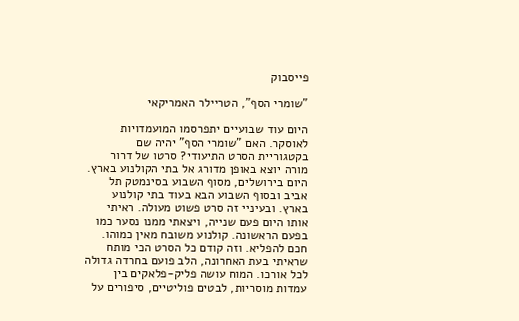פייסבוק

"שומרי הסף", הטריילר האמריקאי

היום עוד שבועיים יתפרסמו המועמדויות לאוסקר. האם "שומרי הסף" יהיה שם בקטגוריית הסרט התיעודי? סרטו של דרור מורה יוצא באופן מדורג אל בתי הקולנוע בארץ. היום בירושלים, מסוף השבוע בסינמטק תל אביב ובסוף השבוע הבא בעוד בתי קולנוע בארץ. ובעיניי זה סרט פשוט מעולה. ראיתי אותו היום פעם שנייה, ויצאתי ממנו נסער כמו בפעם הראשונה. קולנוע משובח מאין כמוהו. חכם להפליא. וזה קודם כל הסרט הכי מותח שראיתי בעת האחרונה, הלב פועם בחרדה גדולה לכל אורכו. המוח עושה פליק-פלאקים בין עמדות מוסריות, לבטים פוליטיים, סיפורים על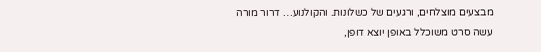מבצעים מוצלחים, ורגעים של כשלונות. והקולנוע… דרור מורה עשה סרט משוכלל באופן יוצא דופן,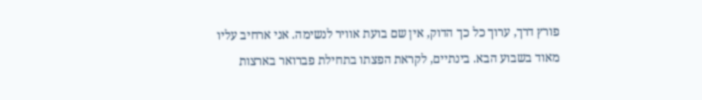פורץ דרך, ערוך כל כך הדוק, אין שם בועת אוויר לנשימה. אני ארחיב עליו מאוד בשבוע הבא. בינתיים, לקראת הפצתו בתחילת פברואר בארצות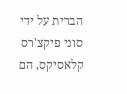הברית על ידי סוני פיקצ'רס קלאסיקס, הם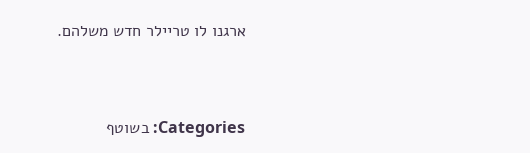ארגנו לו טריילר חדש משלהם.



Categories: בשוטף